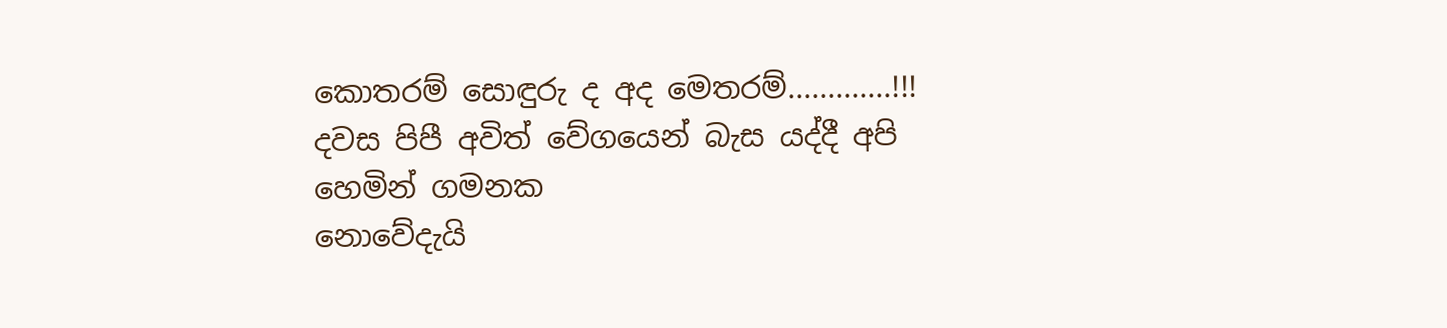කොතරම් සොඳුරු ද අද මෙතරම්.............!!!
දවස පිපී අවිත් වේගයෙන් බැස යද්දී අපි හෙමින් ගමනක
නොවේදැයි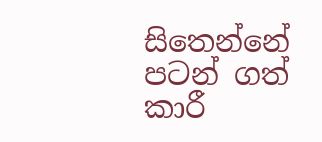සිතෙන්නේ
පටන් ගත් කාරී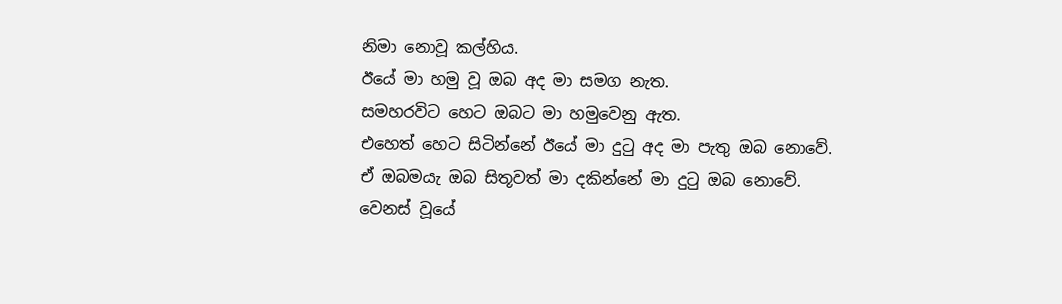නිමා නොවූ කල්හිය.
ඊයේ මා හමු වූ ඔබ අද මා සමග නැත.
සමහරවිට හෙට ඔබට මා හමුවෙනු ඇත.
එහෙත් හෙට සිටින්නේ ඊයේ මා දුටු අද මා පැතු ඔබ නොවේ.
ඒ ඔබමයැ ඔබ සිතූවත් මා දකින්නේ මා දුටු ඔබ නොවේ.
වෙනස් වූයේ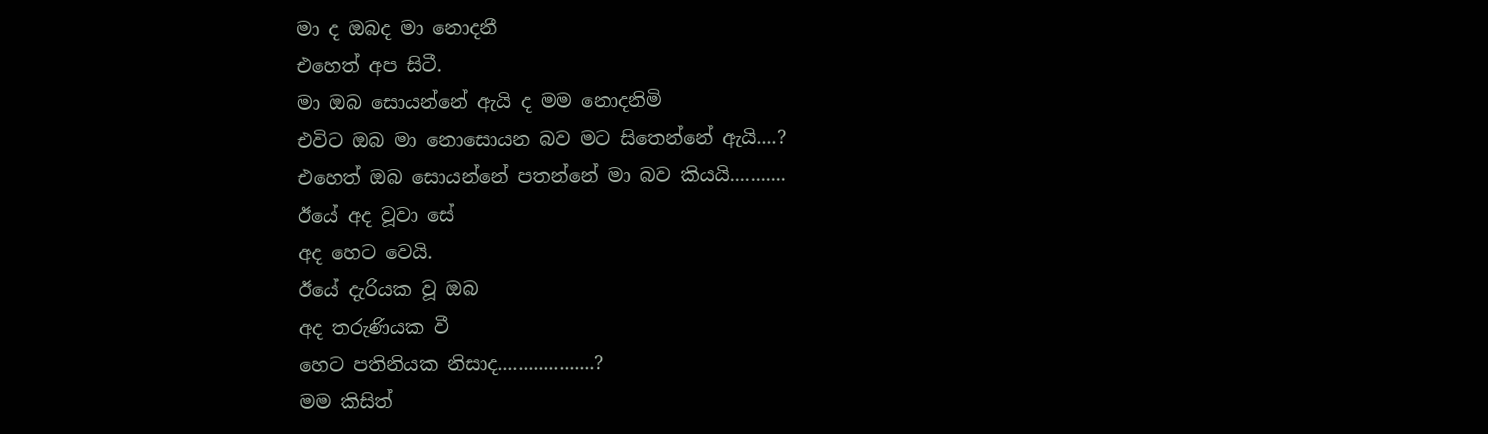මා ද ඔබද මා නොදනී
එහෙත් අප සිටී.
මා ඔබ සොයන්නේ ඇයි ද මම නොදනිමි
එවිට ඔබ මා නොසොයන බව මට සිතෙන්නේ ඇයි....?
එහෙත් ඔබ සොයන්නේ පතන්නේ මා බව කියයි...........
ඊයේ අද වූවා සේ
අද හෙට වෙයි.
ඊයේ දැරියක වූ ඔබ
අද තරුණියක වී
හෙට පතිනියක නිසාද...................?
මම කිසිත්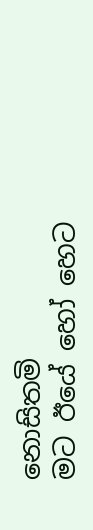නොසිතමි
මට ඊයේ හෝ හෙට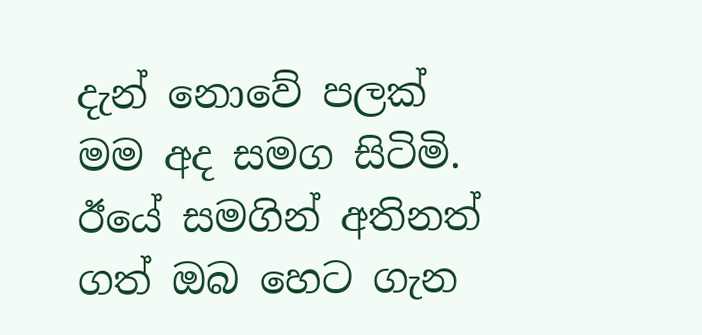දැන් නොවේ පලක්
මම අද සමග සිටිමි.
ඊයේ සමගින් අතිනත්
ගත් ඔබ හෙට ගැන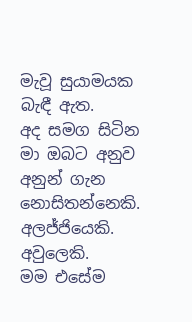මැවූ සුයාමයක බැඳී ඇත.
අද සමග සිටින මා ඔබට අනුව අනුන් ගැන නොසිතන්නෙකි.
අලජ්ජියෙකි. අවුලෙකි.
මම එසේම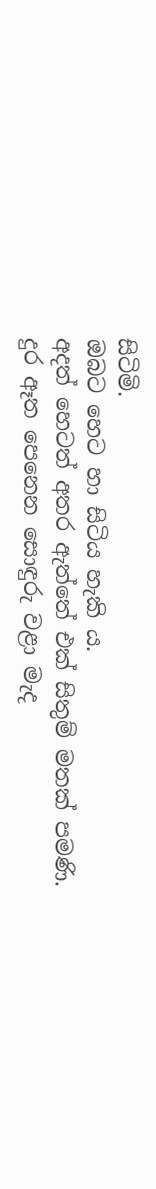සිටිමි.
ඔබට හෙට හා සිටිය හැකි ය.
අදත් හෙටත් අතර ඇත්තේ එක් සිතුම් මතක් පමණි.
දුර ඈත පෙනෙන සොඳුරු වළා මැද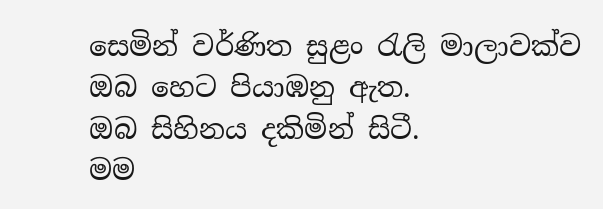සෙමින් වර්ණිත සුළං රැලි මාලාවක්ව ඔබ හෙට පියාඹනු ඇත.
ඔබ සිහිනය දකිමින් සිටී.
මම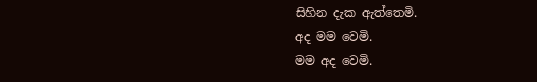සිහින දැක ඇත්තෙමි.
අද මම වෙමි.
මම අද වෙමි.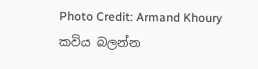Photo Credit: Armand Khoury
කවිය බලන්න